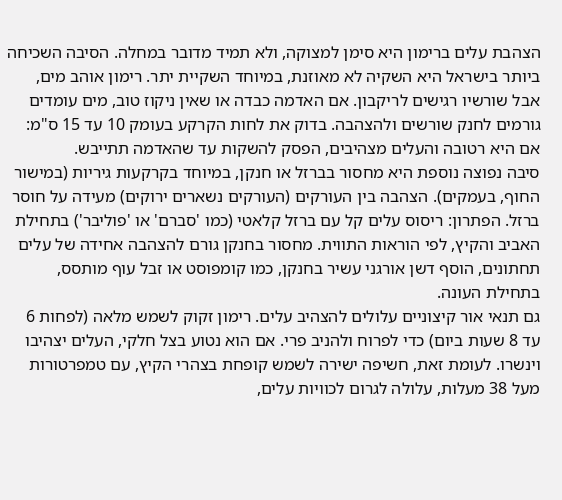הצהבת עלים ברימון היא סימן למצוקה, ולא תמיד מדובר במחלה. הסיבה השכיחה ביותר בישראל היא השקיה לא מאוזנת, במיוחד השקיית יתר. רימון אוהב מים, אבל שורשיו רגישים לריקבון. אם האדמה כבדה או שאין ניקוז טוב, מים עומדים גורמים לחנק שורשים ולהצהבה. בדוק את לחות הקרקע בעומק 10 עד 15 ס"מ: אם היא רטובה והעלים מצהיבים, הפסק להשקות עד שהאדמה תתייבש.
סיבה נפוצה נוספת היא מחסור בברזל או חנקן, במיוחד בקרקעות גיריות (במישור החוף, בעמקים). הצהבה בין העורקים (העורקים נשארים ירוקים) מעידה על חוסר ברזל. הפתרון: ריסוס עלים קל עם ברזל קלאטי (כמו 'סברם' או 'פוליבר') בתחילת האביב והקיץ, לפי הוראות התווית. מחסור בחנקן גורם להצהבה אחידה של עלים תחתונים, הוסף דשן אורגני עשיר בחנקן, כמו קומפוסט או זבל עוף מותסס, בתחילת העונה.
גם תנאי אור קיצוניים עלולים להצהיב עלים. רימון זקוק לשמש מלאה (לפחות 6 עד 8 שעות ביום) כדי לפרוח ולהניב פרי. אם הוא נטוע בצל חלקי, העלים יצהיבו וינשרו. לעומת זאת, חשיפה ישירה לשמש קופחת בצהרי הקיץ, עם טמפרטורות מעל 38 מעלות, עלולה לגרום לכוויות עלים,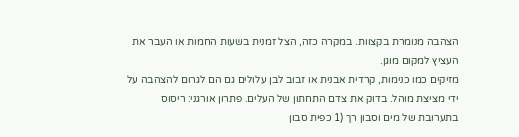הצהבה מנומרת בקצוות. במקרה כזה, הצל זמנית בשעות החמות או העבר את העציץ למקום מוגן.
מזיקים כמו כנימות, קרדית אבנית או זבוב לבן עלולים גם הם לגרום להצהבה על ידי מציצת מוהל. בדוק את צדם התחתון של העלים. פתרון אורגני: ריסוס בתערובת של מים וסבון רך (1 כפית סבון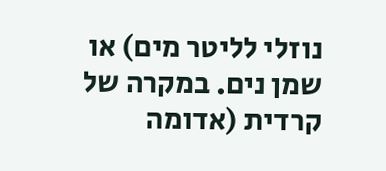נוזלי לליטר מים) או שמן נים. במקרה של קרדית (אדומה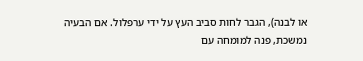או לבנה), הגבר לחות סביב העץ על ידי ערפלול. אם הבעיה נמשכת, פנה למומחה עם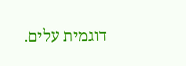דוגמית עלים.